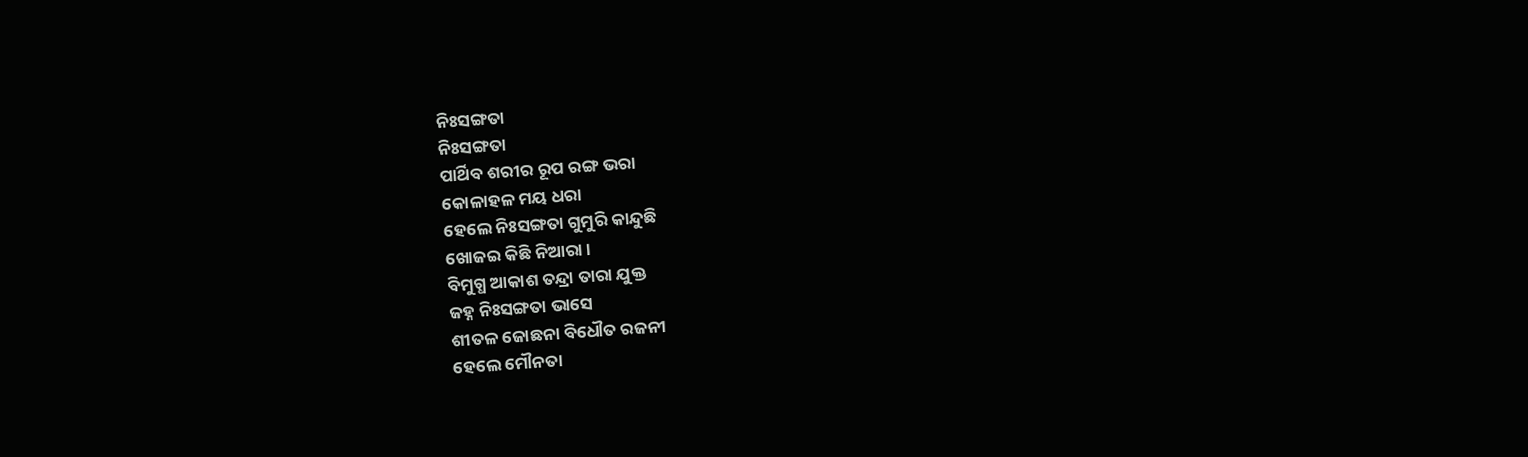ନିଃସଙ୍ଗତା
ନିଃସଙ୍ଗତା
ପାର୍ଥିବ ଶରୀର ରୂପ ରଙ୍ଗ ଭରା
କୋଳାହଳ ମୟ ଧରା
ହେଲେ ନିଃସଙ୍ଗତା ଗୁମୁରି କାନ୍ଦୁଛି
ଖୋଜଇ କିଛି ନିଆରା ।
ବିମୁଗ୍ଧ ଆକାଶ ତନ୍ଦ୍ରା ତାରା ଯୁକ୍ତ
ଜହ୍ନ ନିଃସଙ୍ଗତା ଭାସେ
ଶୀତଳ ଜୋଛନା ବିଧୌତ ରଜନୀ
ହେଲେ ମୌନତା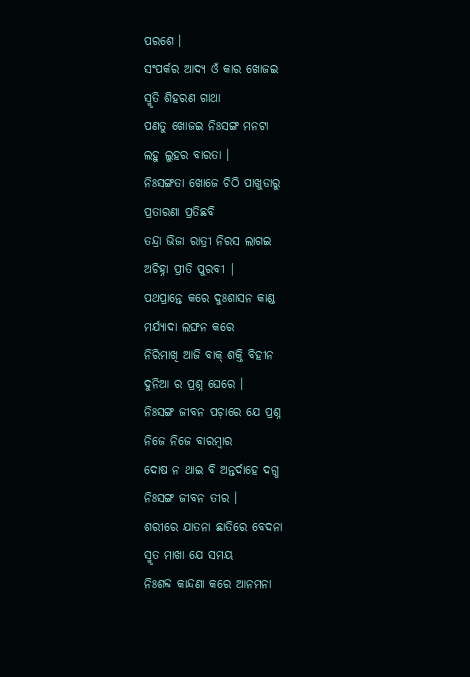ପରଶେ ।
ସଂପର୍କର ଆଦ୍ୟ ଓଁ କାର ଖୋଜଇ
ସ୍ମୃତି ଶିହରଣ ଗାଥା
ପଣତୁ ଖୋଜଇ ନିଃସଙ୍ଗ ମନଟା
ଲହୁ ଲୁହର ବାରତା ।
ନିଃସଙ୍ଗତା ଖୋଜେ ଚିଠି ପାଖୁଡାରୁ
ପ୍ରତାରଣା ପ୍ରତିଛବି
ତନ୍ଦ୍ରା ଭିଜା ରାତ୍ରୀ ନିରସ ଲାଗଇ
ଅଚିହ୍ନା ପ୍ରୀତି ପୁରବୀ |
ପଥପ୍ରାନ୍ତେ କରେ ଦୁଃଶାସନ କାଣ୍ଡ
ମର୍ଯ୍ୟାଦା ଲଙ୍ଘନ କରେ
ନିରିମାଖି ଆଜି ବାକ୍ ଶକ୍ତି ବିହୀନ
ଦୁନିଆ ର ପ୍ରଶ୍ନ ଘେରେ ।
ନିଃସଙ୍ଗ ଜୀବନ ପଚ଼ାରେ ଯେ ପ୍ରଶ୍ନ
ନିଜେ ନିଜେ ବାରମ୍ଵାର
ଦୋଷ ନ ଥାଇ ବି ଅନ୍ତର୍ଦାହେ ଦଗ୍ଧ
ନିଃସଙ୍ଗ ଜୀବନ ତୀର ।
ଶରୀରେ ଯାତନା ଛାତିରେ ବେଦନା
ସ୍ମୃତ ମାଖା ଯେ ସମୟ
ନିଃଶବ୍ଦ କାନ୍ଦଣା କରେ ଆନମନା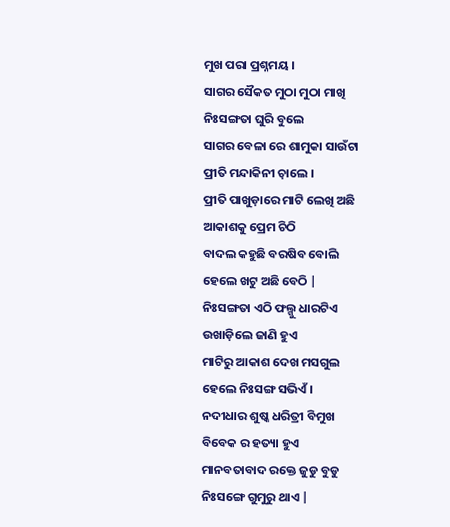ମୁଖ ପରା ପ୍ରଶ୍ନମୟ ।
ସାଗର ସୈକତ ମୁଠା ମୁଠା ମାଖି
ନିଃସଙ୍ଗତା ଘୁରି ବୁଲେ
ସାଗର ବେଳା ରେ ଶାମୁକା ସାଉଁଟା
ପ୍ରୀତି ମନ୍ଦାକିନୀ ଚ଼ାଲେ ।
ପ୍ରୀତି ପାଖୁଡ଼ାରେ ମାଟି ଲେଖି ଅଛି
ଆକାଶକୁ ପ୍ରେମ ଚିଠି
ବାଦଲ କହୁଛି ବରଷିବ ବୋଲି
ହେଲେ ଖଟୁ ଅଛି ବେଠି |
ନିଃସଙ୍ଗତା ଏଠି ଫଲ୍ଗୁ ଧାରଟିଏ
ଉଖାଡ଼ିଲେ ଜାଣି ହୁଏ
ମାଟିରୁ ଆକାଶ ଦେଖ ମସଗୁଲ
ହେଲେ ନିଃସଙ୍ଗ ସଭିଏଁ ।
ନଦୀଧାର ଶୁଷ୍କ ଧରିତ୍ରୀ ବିମୁଖ
ବିବେକ ର ହତ୍ୟା ହୁଏ
ମାନବତାବାଦ ରକ୍ତେ ଜୁଡୁ ବୁଡୁ
ନିଃସଙ୍ଗେ ଗୁମୁରୁ ଥାଏ |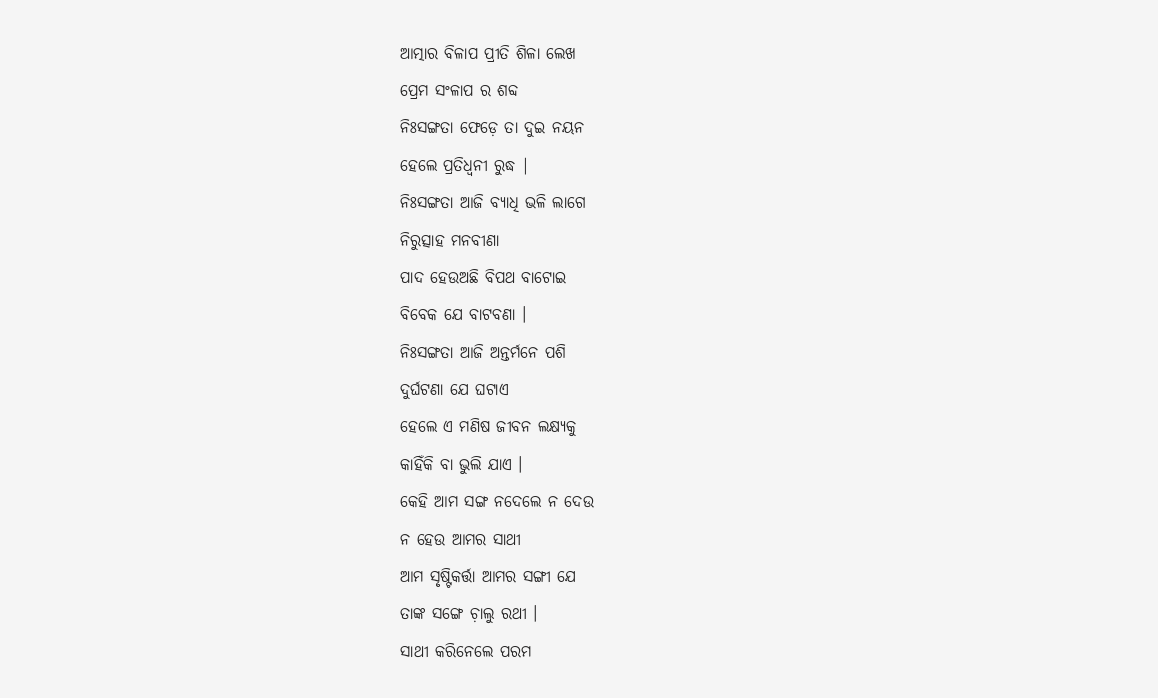ଆତ୍ମାର ବିଳାପ ପ୍ରୀତି ଶିଳା ଲେଖ
ପ୍ରେମ ସଂଳାପ ର ଶବ୍ଦ
ନିଃସଙ୍ଗତା ଫେଡ଼େ ତା ଦୁଇ ନୟନ
ହେଲେ ପ୍ରତିଧ୍ୱନୀ ରୁଦ୍ଧ |
ନିଃସଙ୍ଗତା ଆଜି ବ୍ୟାଧି ଭଳି ଲାଗେ
ନିରୁତ୍ସାହ ମନବୀଣା
ପାଦ ହେଉଅଛି ବିପଥ ବାଟୋଇ
ବିବେକ ଯେ ବାଟବଣା ।
ନିଃସଙ୍ଗତା ଆଜି ଅନ୍ତର୍ମନେ ପଶି
ଦୁର୍ଘଟଣା ଯେ ଘଟାଏ
ହେଲେ ଏ ମଣିଷ ଜୀବନ ଲକ୍ଷ୍ୟକୁ
କାହିଁକି ବା ଭୁଲି ଯାଏ ।
କେହି ଆମ ସଙ୍ଗ ନଦେଲେ ନ ଦେଉ
ନ ହେଉ ଆମର ସାଥୀ
ଆମ ସୃଷ୍ଟିକର୍ତ୍ତା ଆମର ସଙ୍ଗୀ ଯେ
ତାଙ୍କ ସଙ୍ଗେ ଚ଼ାଲୁ ରଥୀ ।
ସାଥୀ କରିନେଲେ ପରମ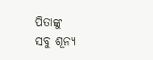ପିତାଙ୍କୁ
ସବୁ ଶୂନ୍ୟ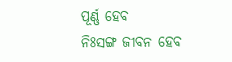ପୂର୍ଣ୍ଣ ହେବ
ନିଃସଙ୍ଗ ଜୀବନ ହେବ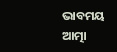ଭାବମୟ
ଆତ୍ମା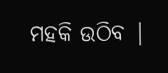ମହକି ଉଠିବ |